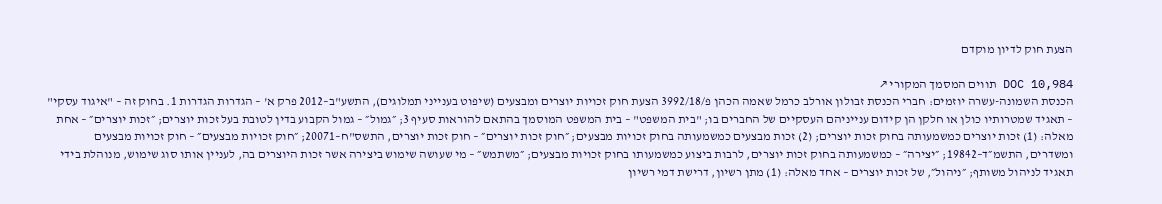הצעת חוק לדיון מוקדם

DOC 10,984 תווים המסמך המקורי ↗
הכנסת השמונה-עשרה יוזמים: חברי הכנסת זבולון אורלב כרמל שאמה הכהן פ/3992/18 הצעת חוק זכויות יוצרים ומבצעים (שיפוט בענייני תמלוגים), התשע"ב–2012 פרק א' – הגדרות הגדרות 1. בחוק זה – "איגוד עסקי" – תאגיד שמטרותיו כולן או חלקן הן קידום ענייניהם העסקיים של החברים בו; "בית המשפט" – בית המשפט המוסמך בהתאם להוראות סעיף 3; ״גמול״ – גמול הקבוע בדין לטובת בעל זכות יוצרים; ״זכות יוצרים״ – אחת מאלה: (1) זכות יוצרים כמשמעותה בחוק זכות יוצרים; (2) זכות מבצעים כמשמעותה בחוק זכויות מבצעים; ״חוק זכות יוצרים״ – חוק זכות יוצרים, התשס"ח–20071; ״חוק זכויות מבצעים״ – חוק זכויות מבצעים ומשדרים, התשמ״ד–19842; ״יצירה״ – כמשמעותה בחוק זכות יוצרים, לרבות ביצוע כמשמעותו בחוק זכויות מבצעים; ״משתמש״ – מי שעושה שימוש ביצירה אשר זכות היוצרים בה, לעניין אותו סוג שימוש, מנוהלת בידי תאגיד לניהול משותף; ״ניהול״, של זכות יוצרים – אחד מאלה: (1) מתן רשיון, דרישת דמי רשיון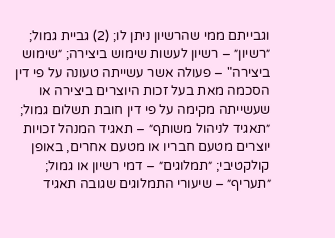וגבייתם ממי שהרשיון ניתן לו; (2) גביית גמול; ״רשיון״ – רשיון לעשות שימוש ביצירה; ״שימוש ביצירה" – פעולה אשר עשייתה טעונה על פי דין הסכמה מאת בעל זכות היוצרים ביצירה או שעשייתה מקימה על פי דין חובת תשלום גמול; ״תאגיד לניהול משותף״ – תאגיד המנהל זכויות יוצרים מטעם חבריו או מטעם אחרים, באופן קולקטיבי; ״תמלוגים״ – דמי רשיון או גמול; ״תעריף״ – שיעורי התמלוגים שגובה תאגיד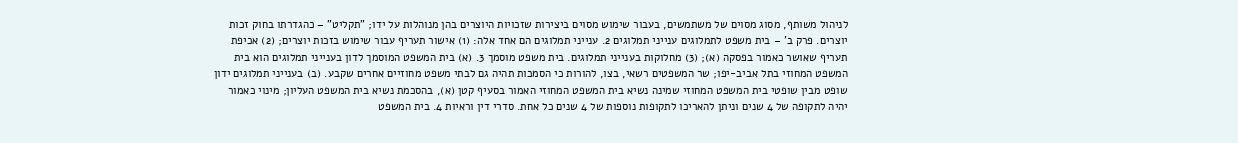לניהול משותף, מסוג מסוים של משתמשים, בעבור שימוש מסוים ביצירות שזכויות היוצרים בהן מנוהלות על ידו; "תקליט" – כהגדרתו בחוק זכות יוצרים. פרק ב' – בית משפט לתמלוגים ענייני תמלוגים 2. ענייני תמלוגים הם אחד אלה: (1) אישור תעריף עבור שימוש בזכות יוצרים; (2) אכיפת תעריף שאושר כאמור בפסקה (א); (3) מחלוקות בענייני תמלוגים. בית משפט מוסמך 3. (א) בית המשפט המוסמך לדון בענייני תמלוגים הוא בית המשפט המחוזי בתל אביב-יפו; שר המשפטים רשאי, בצו, להורות כי הסמכות תהיה גם לבתי משפט מחוזיים אחרים שקבע. (ב) בענייני תמלוגים ידון שופט מבין שופטי בית המשפט המחוזי שמינה נשיא בית המשפט המחוזי האמור בסעיף קטן (א), בהסכמת נשיא בית המשפט העליון; מינוי כאמור יהיה לתקופה של 4 שנים וניתן להאריכו לתקופות נוספות של 4 שנים כל אחת. סדרי דין וראיות 4. בית המשפט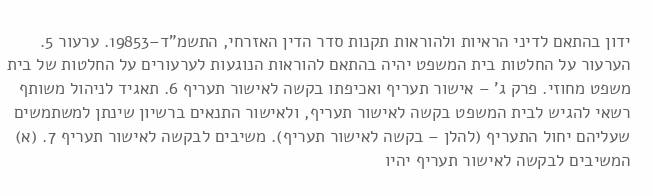ידון בהתאם לדיני הראיות ולהוראות תקנות סדר הדין האזרחי, התשמ"ד–19853. ערעור 5. הערעור על החלטות בית המשפט יהיה בהתאם להוראות הנוגעות לערעורים על החלטות של בית משפט מחוזי. פרק ג' – אישור תעריף ואכיפתו בקשה לאישור תעריף 6. תאגיד לניהול משותף רשאי להגיש לבית המשפט בקשה לאישור תעריף, ולאישור התנאים ברשיון שינתן למשתמשים שעליהם יחול התעריף (להלן – בקשה לאישור תעריף). משיבים לבקשה לאישור תעריף 7. (א) המשיבים לבקשה לאישור תעריף יהיו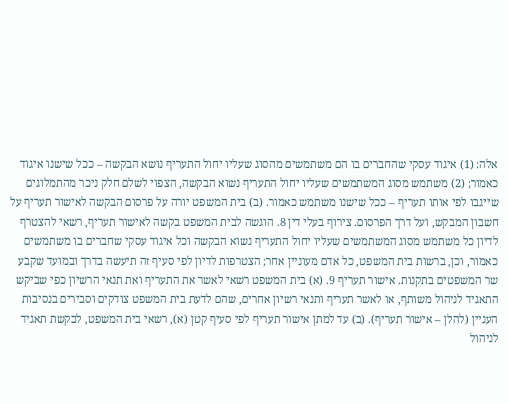אלה: (1) איגוד עסקי שהחברים בו הם משתמשים מהסוג שעליו יחול התעריף נושא הבקשה – ככל שישנו איגוד כאמור; (2) משתמש מסוג המשתמשים שעליו יחול התעריף נשוא הבקשה, הצפוי לשלם חלק ניכר מהתמלוגים שייגבו לפי אותו תעריף – ככל שישנו משתמש כאמור. (ב) בית המשפט יורה על פרסום הבקשה לאישור תעריף על חשבון המבקש, ועל דרך הפרסום. צירוף בעלי דין 8. הוגשה לבית המשפט בקשה לאישור תעריף, רשאי להצטרף לדיון כל משתמש מסוג המשתמשים שעליו יחול התעריף נשוא הבקשה וכל איגוד עסקי שחברים בו משתמשים כאמור, וכן, ברשות בית המשפט, כל אדם מעוניין אחר; הצטרפות לדיון לפי סעיף זה תיעשה בדרך ובמועד שקבע שר המשפטים בתקנות. אישור תעריף 9. (א) בית המשפט רשאי לאשר את התעריף ואת תנאי הרשיון כפי שביקש התאגיד לניהול משותף, או לאשר תעריף ותנאי רשיון אחרים, שהם לדעת בית המשפט צודקים וסבירים בנסיבות העניין (להלן – אישור תעריף). (ב) עד למתן אישור תעריף לפי סעיף קטן (א), רשאי בית המשפט, לבקשת תאגיד לניהול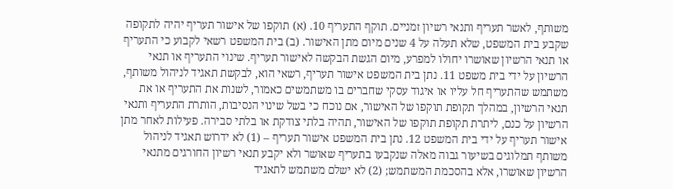משותף, לאשר תעריף ותנאי רשיון זמניים. תוקף התעריף 10. (א) תוקפו של אישור תעריף יהיה לתקופה שקבע בית המשפט, שלא תעלה על 4 שנים מיום מתן האישור. (ב) בית המשפט רשאי לקבוע כי התעריף או תנאי הרשיון שאושרו יחולו למפרע, מיום הגשת הבקשה לאישור תעריף. שינוי התעריף או תנאי הרשיון על ידי בית משפט 11. נתן בית המשפט אישור תעריף, רשאי הוא, לבקשת תאגיד לניהול משותף, משתמש שהתעריף חל עליו או איגוד עסקי שחברים בו משתמשים כאמור, לשנות את התעריף או את תנאי הרשיון, במהלך תקופת תוקפו של האישור, אם נוכח כי בשל שינוי הנסיבות, הותרת התעריף ותנאי הרשיון על כנם, ליתרת תקופת תוקפו של האישור, תהיה בלתי צודקת או בלתי סבירה. פעילות לאחר מתן אישור תעריף על ידי בית המשפט 12. נתן בית המשפט אישור תעריף – (1) לא ידרוש תאגיד לניהול משותף תמלוגים בשיעור גבוה מאלה שנקבעו בתעריף שאושר ולא יקבע תנאי רשיון החורגים מתנאי הרשיון שאושרו, אלא בהסכמת המשתמש; (2) לא ישלם משתמש לתאגיד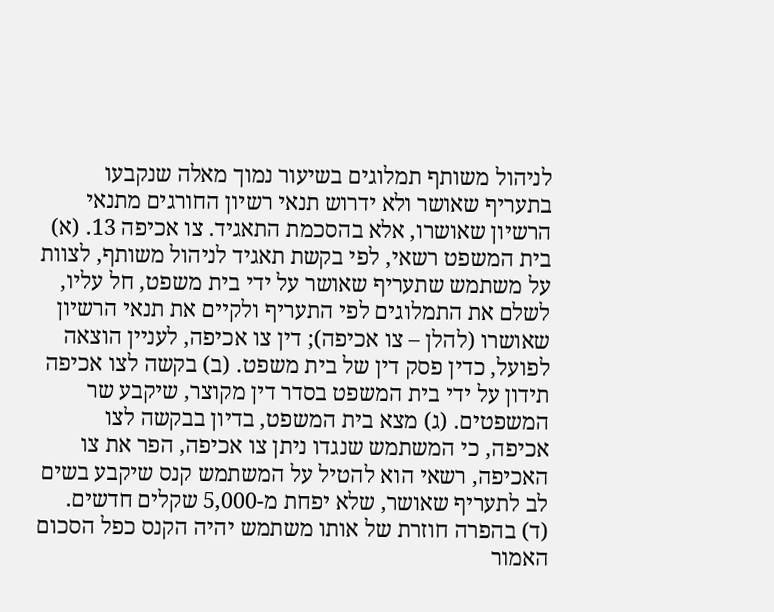לניהול משותף תמלוגים בשיעור נמוך מאלה שנקבעו בתעריף שאושר ולא ידרוש תנאי רשיון החורגים מתנאי הרשיון שאושרו, אלא בהסכמת התאגיד. צו אכיפה 13. (א) בית המשפט רשאי, לפי בקשת תאגיד לניהול משותף, לצוות על משתמש שתעריף שאושר על ידי בית משפט, חל עליו, לשלם את התמלוגים לפי התעריף ולקיים את תנאי הרשיון שאושרו (להלן – צו אכיפה); דין צו אכיפה, לעניין הוצאה לפועל, כדין פסק דין של בית משפט. (ב) בקשה לצו אכיפה תידון על ידי בית המשפט בסדר דין מקוצר, שיקבע שר המשפטים. (ג) מצא בית המשפט, בדיון בבקשה לצו אכיפה, כי המשתמש שנגדו ניתן צו אכיפה, הפר את צו האכיפה, רשאי הוא להטיל על המשתמש קנס שיקבע בשים לב לתעריף שאושר, שלא יפחת מ-5,000 שקלים חדשים. (ד) בהפרה חוזרת של אותו משתמש יהיה הקנס כפל הסכום האמור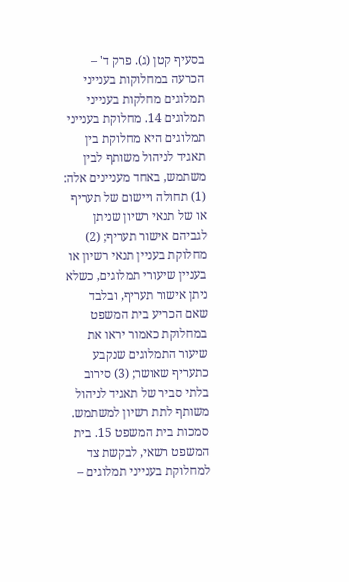בסעיף קטן (ג). פרק ד' – הכרעה במחלוקות בענייני תמלוגים מחלקות בענייני תמלוגים 14. מחלוקת בענייני תמלוגים היא מחלוקת בין תאגיד לניהול משותף לבין משתמש, באחד מעניינים אלה: (1) תחולה ויישום של תעריף או של תנאי רשיון שניתן לגביהם אישור תעריף; (2) מחלוקת בעניין תנאי רשיון או בעניין שיעורי תמלוגים, כשלא ניתן אישור תעריף, ובלבד שאם הכריע בית המשפט במחלוקת כאמור יראו את שיעור התמלוגים שנקבע כתעריף שאושר; (3) סירוב בלתי סביר של תאגיד לניהול משותף לתת רשיון למשתמש. סמכות בית המשפט 15. בית המשפט רשאי, לבקשת צד למחלוקת בענייני תמלוגים –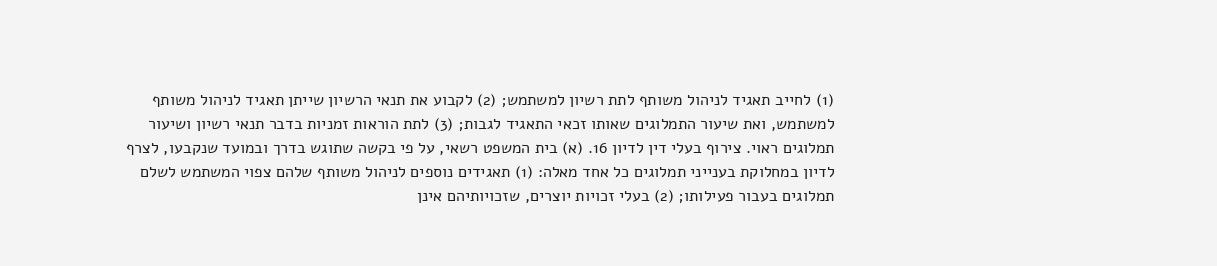(1) לחייב תאגיד לניהול משותף לתת רשיון למשתמש; (2) לקבוע את תנאי הרשיון שייתן תאגיד לניהול משותף למשתמש, ואת שיעור התמלוגים שאותו זכאי התאגיד לגבות; (3) לתת הוראות זמניות בדבר תנאי רשיון ושיעור תמלוגים ראוי. צירוף בעלי דין לדיון 16. (א) בית המשפט רשאי, על פי בקשה שתוגש בדרך ובמועד שנקבעו, לצרף לדיון במחלוקת בענייני תמלוגים כל אחד מאלה: (1) תאגידים נוספים לניהול משותף שלהם צפוי המשתמש לשלם תמלוגים בעבור פעילותו; (2) בעלי זכויות יוצרים, שזכויותיהם אינן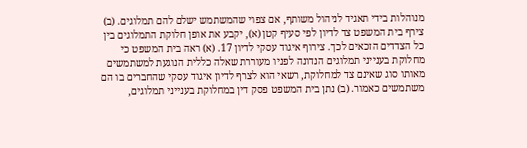מנוהלות בידי תאגיד לניהול משותף, אם צפוי שהמשתמש ישלם להם תמלוגים. (ב) צירף בית המשפט צד לדיון לפי סעיף קטן (א), יקבע את אופן חלוקת התמלוגים בין כל הצדדים הזכאים לכך. צירוף איגוד עסקי לדיון 17. (א) ראה בית המשפט כי מחלוקת בענייני תמלוגים הנדונה לפניו מעוררת שאלה כללית הנוגעת למשתמשים מאותו סוג שאינם צד למחלוקת, רשאי הוא לצרף לדיון איגוד עסקי שהחברים בו הם משתמשים כאמור. (ב) נתן בית המשפט פסק דין במחלוקת בענייני תמלוגים,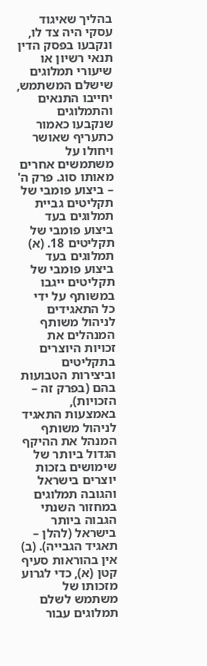בהליך שאיגוד עסקי היה צד לו, ונקבעו בפסק הדין תנאי רשיון או שיעורי תמלוגים שישלם המשתמש, יחייבו התנאים והתמלוגים שנקבעו כאמור כתעריף שאושר ויחולו על משתמשים אחרים מאותו סוג. פרק ה' – ביצוע פומבי של תקליטים גביית תמלוגים בעד ביצוע פומבי של תקליטים 18. (א) תמלוגים בעד ביצוע פומבי של תקליטים ייגבו במשותף על ידי כל התאגידים לניהול משותף המנהלים את זכויות היוצרים בתקליטים וביצירות הטבועות בהם (בפרק זה – הזכויות), באמצעות התאגיד לניהול משותף המנהל את ההיקף הגדול ביותר של שימושים בזכות יוצרים בישראל והגובה תמלוגים במחזור השנתי הגבוה ביותר בישראל (להלן – תאגיד הגבייה). (ב) אין בהוראות סעיף קטן (א), כדי לגרוע מזכותו של משתמש לשלם תמלוגים עבור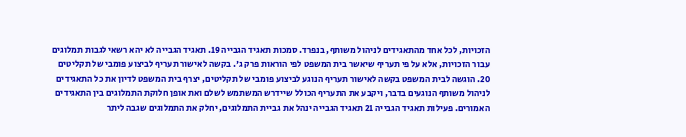הזכויות, לכל אחד מהתאגידים לניהול משותף, בנפרד. סמכות תאגיד הגבייה 19. תאגיד הגבייה לא יהא רשאי לגבות תמלוגים עבור הזכויות, אלא על פי תעריף שיאשר בית המשפט לפי הוראות פרק ג'. בקשה לאישור תעריף לביצוע פומבי של תקליטים 20. הוגשה לבית המשפט בקשה לאישור תעריף הנוגע לביצוע פומבי של תקליטים, יצרף בית המשפט לדיון את כל התאגידים לניהול משותף הנוגעים בדבר, ויקבע את התעריף הכולל שיידרש המשתמש לשלם ואת אופן חלוקת התמלוגים בין התאגידים האמורים. פעילות תאגיד הגבייה 21 תאגיד הגבייה ינהל את גביית התמלוגים, יחלק את התמלוגים שגבה ליתר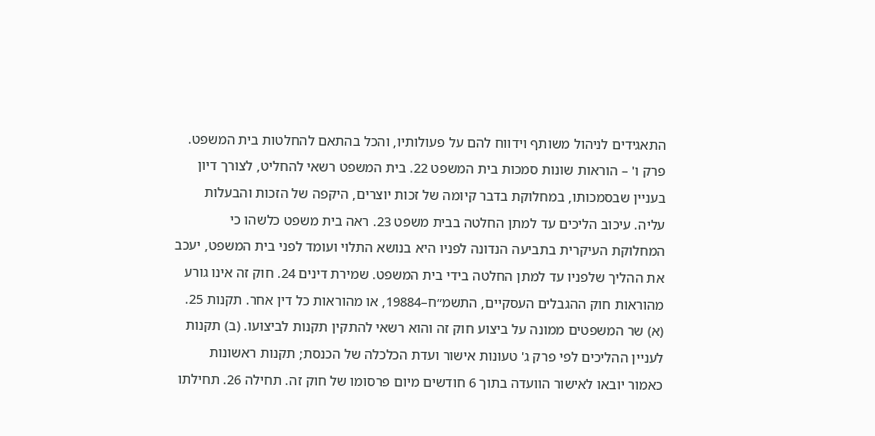התאגידים לניהול משותף וידווח להם על פעולותיו, והכל בהתאם להחלטות בית המשפט. פרק ו' – הוראות שונות סמכות בית המשפט 22. בית המשפט רשאי להחליט, לצורך דיון בעניין שבסמכותו, במחלוקת בדבר קיומה של זכות יוצרים, היקפה של הזכות והבעלות עליה. עיכוב הליכים עד למתן החלטה בבית משפט 23. ראה בית משפט כלשהו כי המחלוקת העיקרית בתביעה הנדונה לפניו היא בנושא התלוי ועומד לפני בית המשפט, יעכב את ההליך שלפניו עד למתן החלטה בידי בית המשפט. שמירת דינים 24. חוק זה אינו גורע מהוראות חוק ההגבלים העסקיים, התשמ״ח–19884, או מהוראות כל דין אחר. תקנות 25. (א) שר המשפטים ממונה על ביצוע חוק זה והוא רשאי להתקין תקנות לביצועו. (ב) תקנות לעניין ההליכים לפי פרק ג' טעונות אישור ועדת הכלכלה של הכנסת; תקנות ראשונות כאמור יובאו לאישור הוועדה בתוך 6 חודשים מיום פרסומו של חוק זה. תחילה 26. תחילתו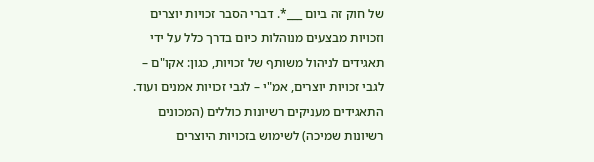של חוק זה ביום ___*. דברי הסבר זכויות יוצרים וזכויות מבצעים מנוהלות כיום בדרך כלל על ידי תאגידים לניהול משותף של זכויות, כגון: אקו"ם – לגבי זכויות יוצרים, אמ"י – לגבי זכויות אמנים ועוד. התאגידים מעניקים רשיונות כוללים (המכונים רשיונות שמיכה) לשימוש בזכויות היוצרים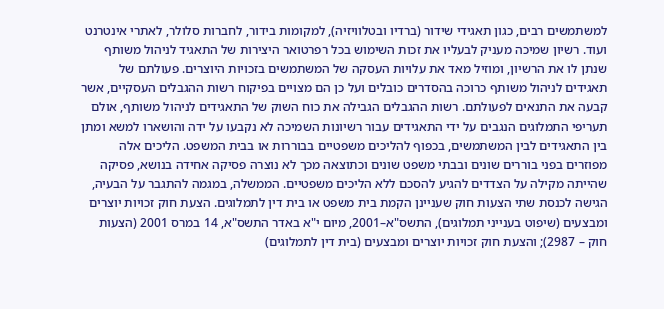למשתמשים רבים, כגון תאגידי שידור (ברדיו ובטלוויזיה), למקומות בידור, לחברות סלולר, לאתרי אינטרנט ועוד. רשיון שמיכה מעניק לבעליו את זכות השימוש בכל רפרטואר היצירות של התאגיד לניהול משותף שנתן לו את הרשיון, ומוזיל מאד את עלויות העסקה של המשתמשים בזכויות היוצרים. פעולתם של תאגידים לניהול משותף כרוכה בהסדרים כובלים ועל כן הם מצויים בפיקוח רשות ההגבלים העסקיים, אשר קבעה את התנאים לפעולתם. רשות ההגבלים הגבילה את כוח השוק של התאגידים לניהול משותף, אולם תעריפי התמלוגים הנגבים על ידי התאגידים עבור רשיונות השמיכה לא נקבעו על ידה והושארו למשא ומתן בין התאגידים לבין המשתמשים, בכפוף להליכים משפטיים בבוררות או בבית המשפט. הליכים אלה מפוזרים בפני בוררים שונים ובבתי משפט שונים וכתוצאה מכך לא נוצרה פסיקה אחידה בנושא, פסיקה שהייתה מקילה על הצדדים להגיע להסכם ללא הליכים משפטיים. הממשלה, במגמה להתגבר על הבעיה, הגישה לכנסת שתי הצעות חוק שעניינן הקמת בית משפט או בית דין לתמלוגים. הצעת חוק זכויות יוצרים ומבצעים (שיפוט בענייני תמלוגים), התשס"א–2001, מיום י"א באדר התשס"א, 14 במרס 2001 (הצעות חוק – 2987); והצעת חוק זכויות יוצרים ומבצעים (בית דין לתמלוגים)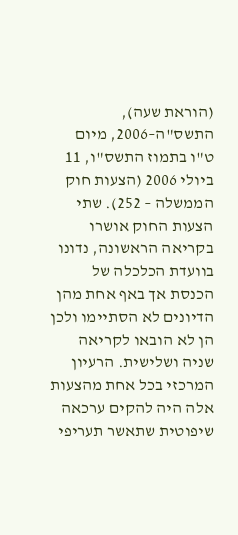(הוראת שעה), התשס"ה–2006, מיום ט"ו בתמוז התשס"ו, 11 ביולי 2006 (הצעות חוק הממשלה – 252). שתי הצעות החוק אושרו בקריאה הראשונה, נדונו בוועדת הכלכלה של הכנסת אך באף אחת מהן הדיונים לא הסתיימו ולכן הן לא הובאו לקריאה שניה ושלישית. הרעיון המרכזי בכל אחת מהצעות אלה היה להקים ערכאה שיפוטית שתאשר תעריפי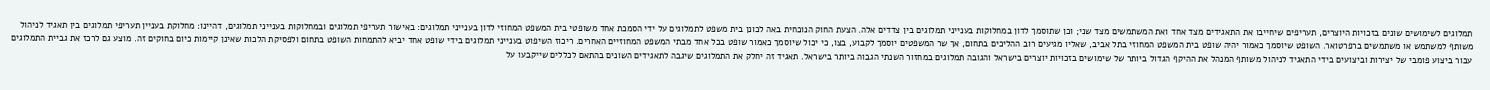תמלוגים לשימושים שונים בזכויות היוצרים, תעריפים שיחייבו את התאגידים מצד אחד ואת המשתמשים מצד שני; וכן שתוסמך לדון במחלוקות בענייני תמלוגים בין צדדים אלה. הצעת החוק הנוכחית באה לכונן בית משפט לתמלוגים על ידי הסמכת אחד משופטי בית המשפט המחוזי לדון בענייני תמלוגים: באישור תעריפי תמלוגים ובמחלוקות בענייני תמלוגים, דהיינו: מחלוקת בעניין תעריפי תמלוגים בין תאגיד לניהול משותף למשתמש או משתמשים ברפרטואר. השופט שיוסמך כאמור יהיה שופט בית המשפט המחוזי בתל אביב, שאליו מגיעים רוב ההליכים בתחום, אך שר המשפטים יוסמך לקבוע, בצו, כי יכול שיוסמך כאמור שופט בכל אחד מבתי המשפט המחוזיים האחרים. ריכוז השיפוט בענייני תמלוגים בידי שופט אחד יביא להתמחות השופט בתחום ולפסיקת הלכות שאינן קיימות כיום בחוקים זה. מוצע גם לרכז את גביית התמלוגים עבור ביצוע פומבי של יצירות וביצועים בידי התאגיד לניהול משותף המנהל את ההיקף הגדול ביותר של שימושים בזכויות יוצרים בישראל והגובה תמלוגים במחזור השנתי הגבוה ביותר בישראל. תאגיד זה יחלק את התמלוגים שיגבה לתאגידים השונים בהתאם לכללים שייקבעו על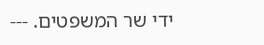ידי שר המשפטים. ---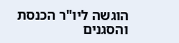הוגשה ליו"ר הכנסת והסגנים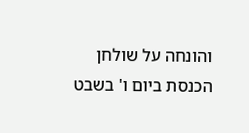והונחה על שולחן הכנסת ביום ו' בשבט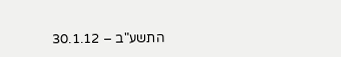התשע"ב – 30.1.12